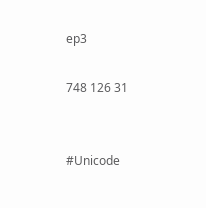ep3

748 126 31


#Unicode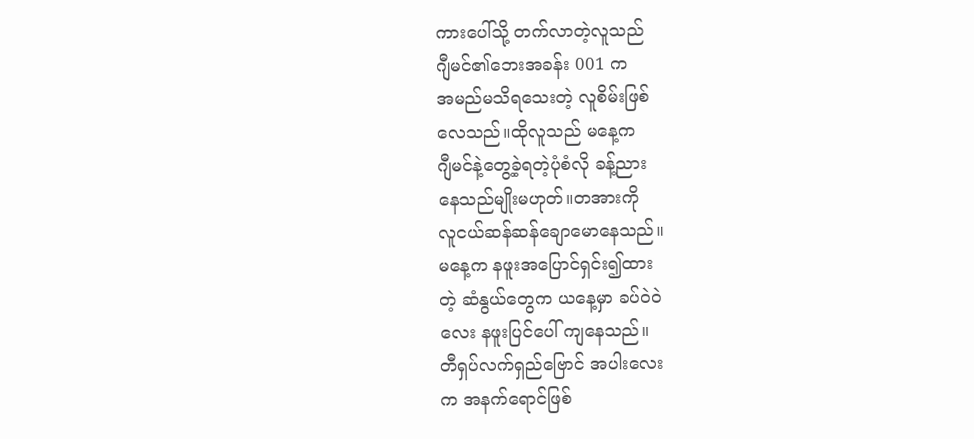ကားပေါ်သို့ တက်လာတဲ့လူသည်
ဂျီမင်၏ဘေးအခန်း 001 က
အမည်မသိရသေးတဲ့ လူစိမ်းဖြစ်
လေသည်။ထိုလူသည် မနေ့က
ဂျီမင်နဲ့တွေ့ခဲ့ရတဲ့ပုံစံလို ခန့်ညား
နေသည်မျိုးမဟုတ်။တအားကို
လူငယ်ဆန်ဆန်ချောမောနေသည်။
မနေ့က နဖူးအပြောင်ရှင်း၍ထား
တဲ့ ဆံနွယ်တွေက ယနေ့မှာ ခပ်ဝဲဝဲ
လေး နဖူးပြင်ပေါ် ကျနေသည်။
တီရှပ်လက်ရှည်ဗြောင် အပါးလေး
က အနက်ရောင်ဖြစ်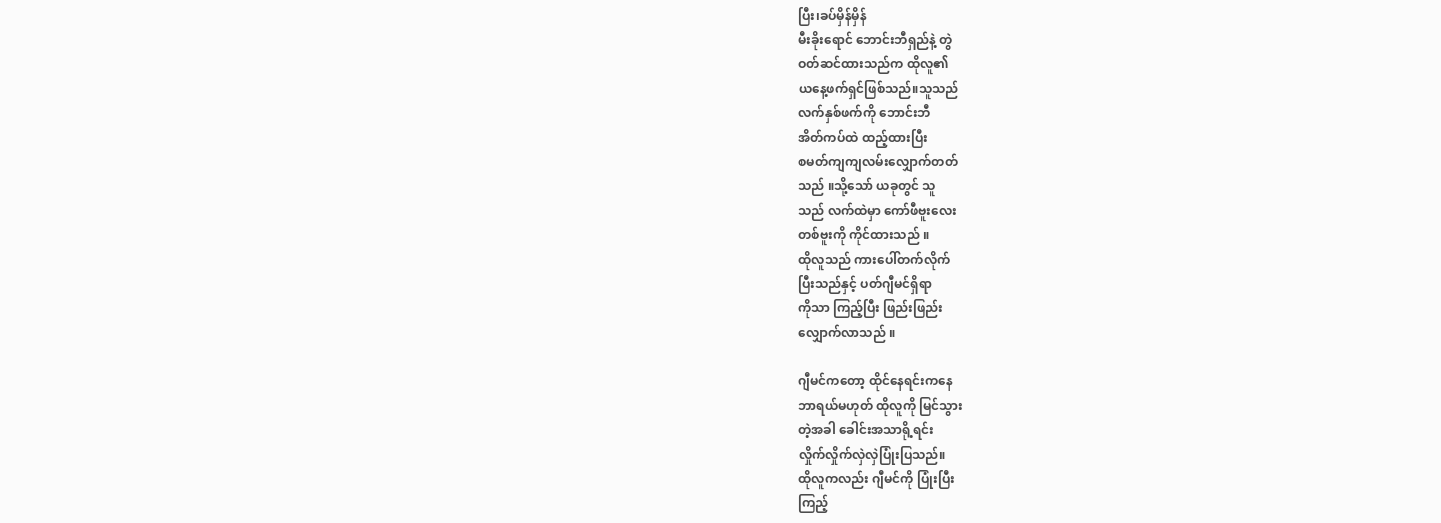ပြီး၊ခပ်မှိန်မှိန်
မီးခိုးရောင် ဘောင်းဘီရှည်နဲ့ တွဲ
ဝတ်ဆင်ထားသည်က ထိုလူ၏
ယနေ့ဖက်ရှင်ဖြစ်သည်။သူသည်
လက်နှစ်ဖက်ကို ဘောင်းဘီ
အိတ်ကပ်ထဲ ထည့်ထားပြီး
စမတ်ကျကျလမ်းလျှောက်တတ်
သည် ။သို့သော် ယခုတွင် သူ
သည် လက်ထဲမှာ ကော်ဖီဗူးလေး
တစ်ဗူးကို ကိုင်ထားသည် ။
ထိုလူသည် ကားပေါ်တက်လိုက်
ပြီးသည်နှင့် ပတ်ဂျီမင်ရှိရာ
ကိုသာ ကြည့်ပြီး ဖြည်းဖြည်း
လျှောက်လာသည် ။

ဂျီမင်ကတော့ ထိုင်နေရင်းကနေ
ဘာရယ်မဟုတ် ထိုလူကို မြင်သွား
တဲ့အခါ ခေါင်းအသာရို့ရင်း
လှိုက်လှိုက်လှဲလှဲပြုံးပြသည်။
ထိုလူကလည်း ဂျီမင်ကို ပြုံးပြီး
ကြည့်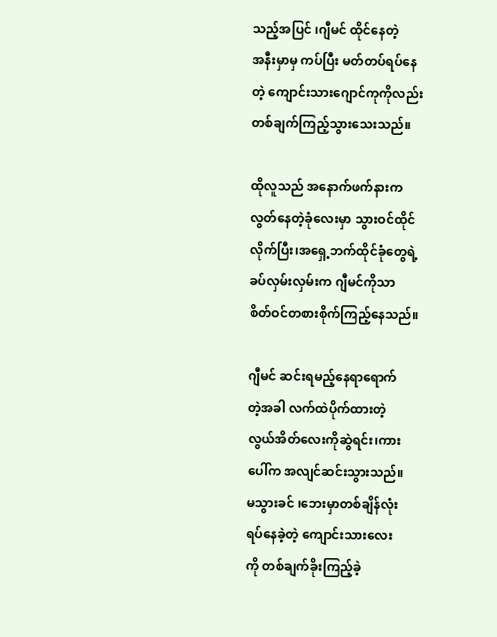သည့်အပြင် ၊ဂျီမင် ထိုင်နေတဲ့
အနီးမှာမှ ကပ်ပြီး မတ်တပ်ရပ်နေ
တဲ့ ကျောင်းသားဂျောင်ကုကိုလည်း
တစ်ချက်ကြည့်သွားသေးသည်။

ထိုလူသည် အနောက်ဖက်နားက
လွတ်နေတဲ့ခုံလေးမှာ သွားဝင်ထိုင်
လိုက်ပြီး၊အရှေ့ဘက်ထိုင်ခုံတွေရဲ့
ခပ်လှမ်းလှမ်းက ဂျီမင်ကိုသာ
စိတ်ဝင်တစားစိုက်ကြည့်နေသည်။

ဂျီမင် ဆင်းရမည့်နေရာရောက်
တဲ့အခါ လက်ထဲပိုက်ထားတဲ့
လွယ်အိတ်လေးကိုဆွဲရင်း၊ကား
ပေါ်က အလျင်ဆင်းသွားသည်။
မသွားခင် ၊ဘေးမှာတစ်ချိန်လုံး
ရပ်နေခဲ့တဲ့ ကျောင်းသားလေး
ကို တစ်ချက်ခိုးကြည့်ခဲ့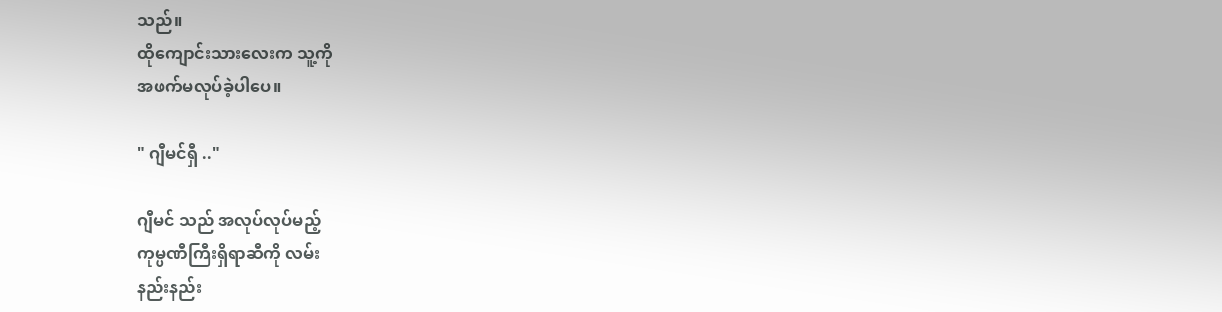သည်။
ထိုကျောင်းသားလေးက သူ့ကို
အဖက်မလုပ်ခဲ့ပါပေ။

" ဂျီမင်ရှီ .."

ဂျီမင် သည် အလုပ်လုပ်မည့်
ကုမ္ပဏီကြီးရှိရာဆီကို လမ်း
နည်းနည်း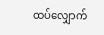ထပ်လျှောက်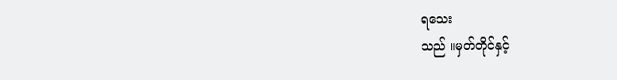ရသေး
သည် ။မှတ်တိုင်နှင့်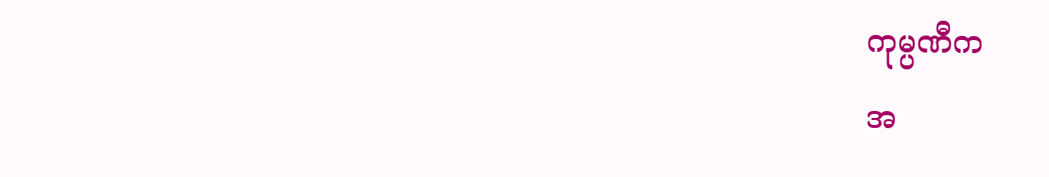ကုမ္ပဏီက
အ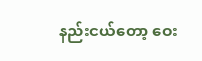နည်းငယ်တော့ ဝေး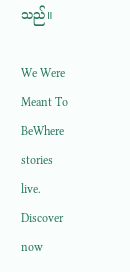သည်။

We Were Meant To BeWhere stories live. Discover now